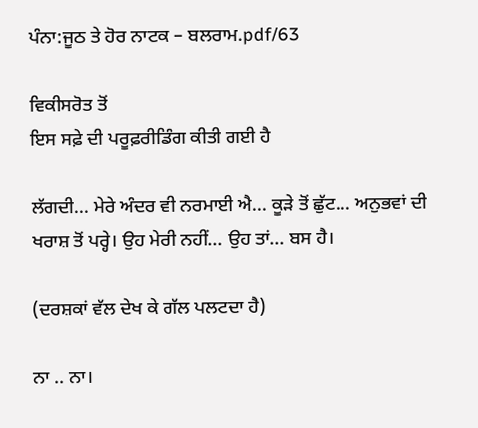ਪੰਨਾ:ਜੂਠ ਤੇ ਹੋਰ ਨਾਟਕ – ਬਲਰਾਮ.pdf/63

ਵਿਕੀਸਰੋਤ ਤੋਂ
ਇਸ ਸਫ਼ੇ ਦੀ ਪਰੂਫ਼ਰੀਡਿੰਗ ਕੀਤੀ ਗਈ ਹੈ

ਲੱਗਦੀ... ਮੇਰੇ ਅੰਦਰ ਵੀ ਨਰਮਾਈ ਐ... ਕੂੜੇ ਤੋਂ ਛੁੱਟ... ਅਨੁਭਵਾਂ ਦੀ ਖਰਾਸ਼ ਤੋਂ ਪਰ੍ਹੇ। ਉਹ ਮੇਰੀ ਨਹੀਂ... ਉਹ ਤਾਂ... ਬਸ ਹੈ।

(ਦਰਸ਼ਕਾਂ ਵੱਲ ਦੇਖ ਕੇ ਗੱਲ ਪਲਟਦਾ ਹੈ)

ਨਾ .. ਨਾ।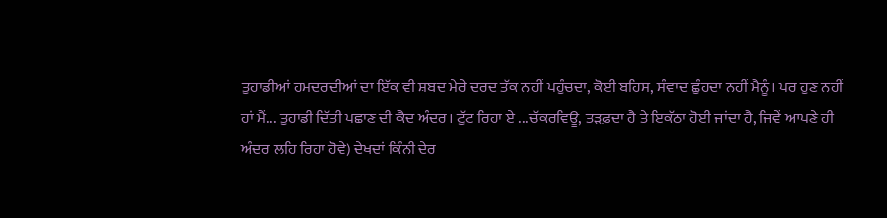ਤੁਹਾਡੀਆਂ ਹਮਦਰਦੀਆਂ ਦਾ ਇੱਕ ਵੀ ਸ਼ਬਦ ਮੇਰੇ ਦਰਦ ਤੱਕ ਨਹੀਂ ਪਹੁੰਚਦਾ, ਕੋਈ ਬਹਿਸ, ਸੰਵਾਦ ਛੁੰਹਦਾ ਨਹੀਂ ਮੈਨੂੰ। ਪਰ ਹੁਣ ਨਹੀਂ ਹਾਂ ਮੈਂ... ਤੁਹਾਡੀ ਦਿੱਤੀ ਪਛਾਣ ਦੀ ਕੈਦ ਅੰਦਰ। ਟੁੱਟ ਰਿਹਾ ਏ ...ਚੱਕਰਵਿਊ, ਤੜਫ਼ਦਾ ਹੈ ਤੇ ਇਕੱਠਾ ਹੋਈ ਜਾਂਦਾ ਹੈ, ਜਿਵੇਂ ਆਪਣੇ ਹੀ ਅੰਦਰ ਲਹਿ ਰਿਹਾ ਹੋਵੇ) ਦੇਖਦਾਂ ਕਿੰਨੀ ਦੇਰ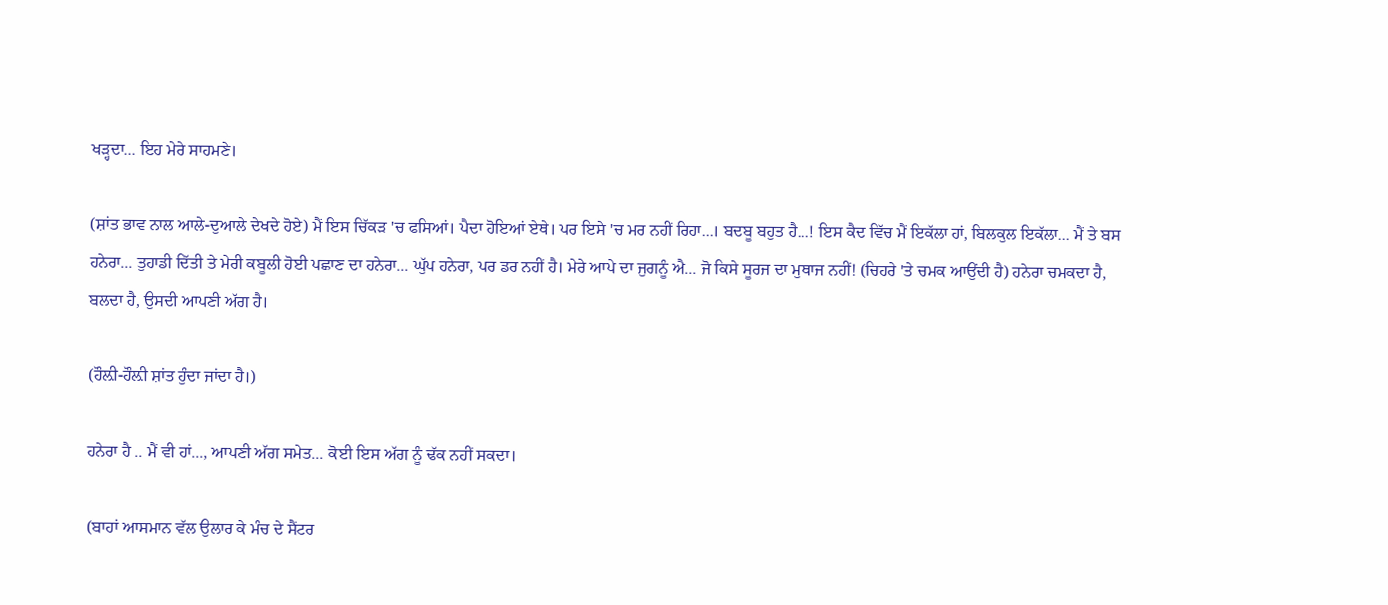ਖੜ੍ਹਦਾ... ਇਹ ਮੇਰੇ ਸਾਹਮਣੇ।

(ਸ਼ਾਂਤ ਭਾਵ ਨਾਲ ਆਲੇ-ਦੁਆਲੇ ਦੇਖਦੇ ਹੋਏ) ਮੈਂ ਇਸ ਚਿੱਕੜ 'ਚ ਫਸਿਆਂ। ਪੈਦਾ ਹੋਇਆਂ ਏਥੇ। ਪਰ ਇਸੇ 'ਚ ਮਰ ਨਹੀਂ ਰਿਹਾ...। ਬਦਬੂ ਬਹੁਤ ਹੈ...! ਇਸ ਕੈਦ ਵਿੱਚ ਮੈਂ ਇਕੱਲਾ ਹਾਂ, ਬਿਲਕੁਲ ਇਕੱਲਾ... ਮੈਂ ਤੇ ਬਸ ਹਨੇਰਾ... ਤੁਹਾਡੀ ਦਿੱਤੀ ਤੇ ਮੇਰੀ ਕਬੂਲੀ ਹੋਈ ਪਛਾਣ ਦਾ ਹਨੇਰਾ... ਘੁੱਪ ਹਨੇਰਾ, ਪਰ ਡਰ ਨਹੀਂ ਹੈ। ਮੇਰੇ ਆਪੇ ਦਾ ਜੁਗਨੂੰ ਐ... ਜੋ ਕਿਸੇ ਸੂਰਜ ਦਾ ਮੁਥਾਜ ਨਹੀਂ! (ਚਿਹਰੇ 'ਤੇ ਚਮਕ ਆਉਂਦੀ ਹੈ) ਹਨੇਰਾ ਚਮਕਦਾ ਹੈ, ਬਲਦਾ ਹੈ, ਉਸਦੀ ਆਪਣੀ ਅੱਗ ਹੈ।

(ਹੌਲ਼ੀ-ਹੌਲ਼ੀ ਸ਼ਾਂਤ ਹੁੰਦਾ ਜਾਂਦਾ ਹੈ।)

ਹਨੇਰਾ ਹੈ .. ਮੈਂ ਵੀ ਹਾਂ..., ਆਪਣੀ ਅੱਗ ਸਮੇਤ... ਕੋਈ ਇਸ ਅੱਗ ਨੂੰ ਢੱਕ ਨਹੀਂ ਸਕਦਾ।

(ਬਾਹਾਂ ਆਸਮਾਨ ਵੱਲ ਉਲਾਰ ਕੇ ਮੰਚ ਦੇ ਸੈਂਟਰ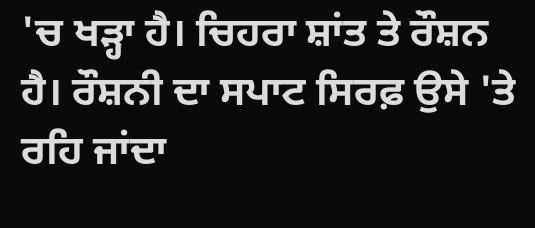'ਚ ਖੜ੍ਹਾ ਹੈ। ਚਿਹਰਾ ਸ਼ਾਂਤ ਤੇ ਰੌਸ਼ਨ ਹੈ। ਰੌਸ਼ਨੀ ਦਾ ਸਪਾਟ ਸਿਰਫ਼ ਉਸੇ 'ਤੇ ਰਹਿ ਜਾਂਦਾ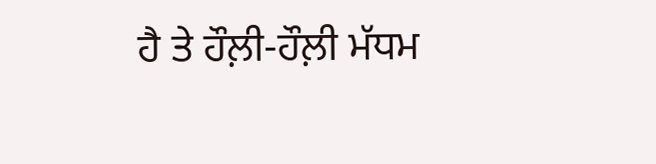ਹੈ ਤੇ ਹੌਲ਼ੀ-ਹੌਲ਼ੀ ਮੱਧਮ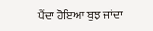ਪੈਂਦਾ ਹੋਇਆ ਬੁਝ ਜਾਂਦਾ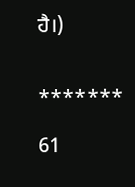ਹੈ।)


*******

61